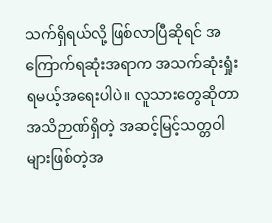သက်ရှိရယ်လို့ ဖြစ်လာပြီဆိုရင် အကြောက်ရဆုံးအရာက အသက်ဆုံးရှုံးရမယ့်အရေးပါပဲ။ လူသားတွေဆိုတာ အသိဉာဏ်ရှိတဲ့ အဆင့်မြင့်သတ္တဝါများဖြစ်တဲ့အ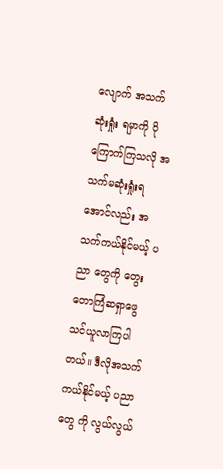လျောက် အသက်ဆုံးရှုံး ရမှာကို ပိုကြောက်ကြသလို အသက်မဆုံးရှုံးရအောင်လည်း အသက်ကယ်နိုင်မယ့် ပညာ တွေကို တွေးတောကြံဆရှာဖွေသင်ယူလာကြပါတယ်။ ဒီလိုအသက်ကယ်နိုင်မယ့် ပညာတွေ ကို လွယ်လွယ်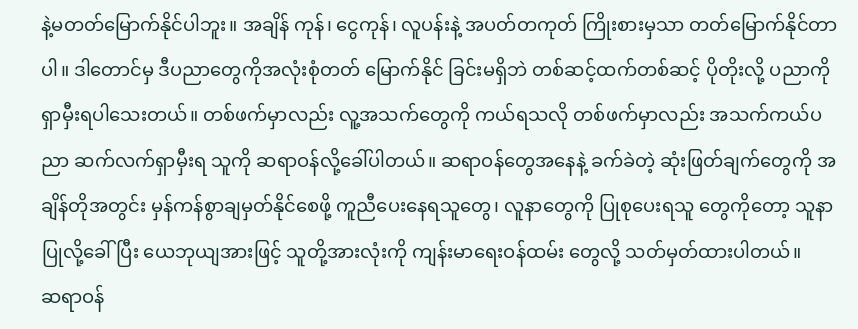နဲ့မတတ်မြောက်နိုင်ပါဘူး။ အချိန် ကုန်၊ ငွေကုန်၊ လူပန်းနဲ့ အပတ်တကုတ် ကြိုးစားမှသာ တတ်မြောက်နိုင်တာပါ။ ဒါတောင်မှ ဒီပညာတွေကိုအလုံးစုံတတ် မြောက်နိုင် ခြင်းမရှိဘဲ တစ်ဆင့်ထက်တစ်ဆင့် ပိုတိုးလို့ ပညာကိုရှာမှီးရပါသေးတယ်။ တစ်ဖက်မှာလည်း လူ့အသက်တွေကို ကယ်ရသလို တစ်ဖက်မှာလည်း အသက်ကယ်ပညာ ဆက်လက်ရှာမှီးရ သူကို ဆရာဝန်လို့ခေါ်ပါတယ်။ ဆရာဝန်တွေအနေနဲ့ ခက်ခဲတဲ့ ဆုံးဖြတ်ချက်တွေကို အချိန်တိုအတွင်း မှန်ကန်စွာချမှတ်နိုင်စေဖို့ ကူညီပေးနေရသူတွေ၊ လူနာတွေကို ပြုစုပေးရသူ တွေကိုတော့ သူနာပြုလို့ခေါ်ပြီး ယေဘုယျအားဖြင့် သူတို့အားလုံးကို ကျန်းမာရေးဝန်ထမ်း တွေလို့ သတ်မှတ်ထားပါတယ်။
ဆရာဝန်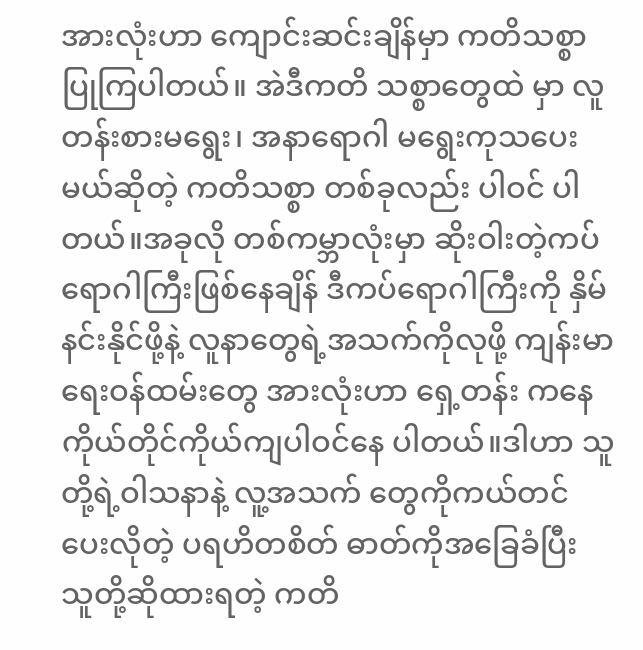အားလုံးဟာ ကျောင်းဆင်းချိန်မှာ ကတိသစ္စာပြုကြပါတယ်။ အဲဒီကတိ သစ္စာတွေထဲ မှာ လူတန်းစားမရွေး၊ အနာရောဂါ မရွေးကုသပေးမယ်ဆိုတဲ့ ကတိသစ္စာ တစ်ခုလည်း ပါဝင် ပါတယ်။အခုလို တစ်ကမ္ဘာလုံးမှာ ဆိုးဝါးတဲ့ကပ် ရောဂါကြီးဖြစ်နေချိန် ဒီကပ်ရောဂါကြီးကို နှိမ်နင်းနိုင်ဖို့နဲ့ လူနာတွေရဲ့အသက်ကိုလုဖို့ ကျန်းမာရေးဝန်ထမ်းတွေ အားလုံးဟာ ရှေ့တန်း ကနေ ကိုယ်တိုင်ကိုယ်ကျပါဝင်နေ ပါတယ်။ဒါဟာ သူတို့ရဲ့ဝါသနာနဲ့ လူ့အသက် တွေကိုကယ်တင်ပေးလိုတဲ့ ပရဟိတစိတ် ဓာတ်ကိုအခြေခံပြီး သူတို့ဆိုထားရတဲ့ ကတိ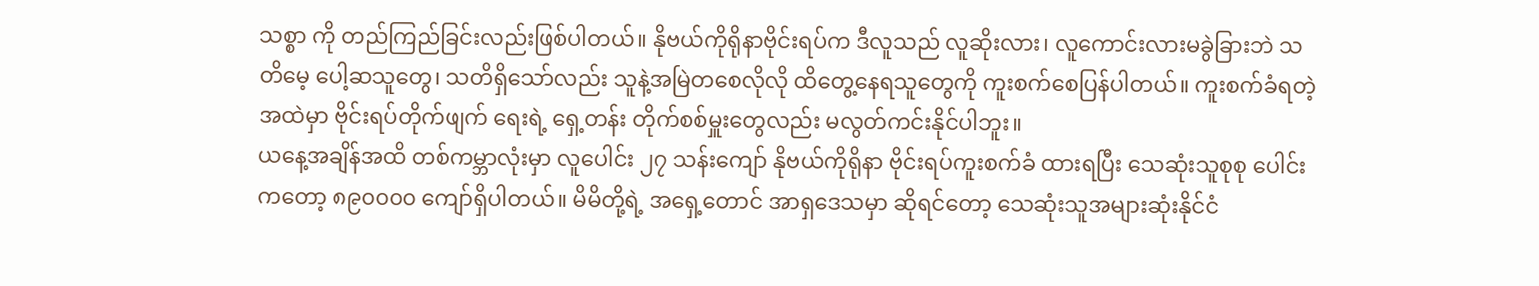သစ္စာ ကို တည်ကြည်ခြင်းလည်းဖြစ်ပါတယ်။ နိုဗယ်ကိုရိုနာဗိုင်းရပ်က ဒီလူသည် လူဆိုးလား၊ လူကောင်းလားမခွဲခြားဘဲ သတိမေ့ ပေါ့ဆသူတွေ၊ သတိရှိသော်လည်း သူနဲ့အမြဲတစေလိုလို ထိတွေ့နေရသူတွေကို ကူးစက်စေပြန်ပါတယ်။ ကူးစက်ခံရတဲ့ အထဲမှာ ဗိုင်းရပ်တိုက်ဖျက် ရေးရဲ့ ရှေ့တန်း တိုက်စစ်မှူးတွေလည်း မလွတ်ကင်းနိုင်ပါဘူး။
ယနေ့အချိန်အထိ တစ်ကမ္ဘာလုံးမှာ လူပေါင်း ၂၇ သန်းကျော် နိုဗယ်ကိုရိုနာ ဗိုင်းရပ်ကူးစက်ခံ ထားရပြီး သေဆုံးသူစုစု ပေါင်းကတော့ ၈၉၀၀၀၀ ကျော်ရှိပါတယ်။ မိမိတို့ရဲ့ အရှေ့တောင် အာရှဒေသမှာ ဆိုရင်တော့ သေဆုံးသူအများဆုံးနိုင်ငံ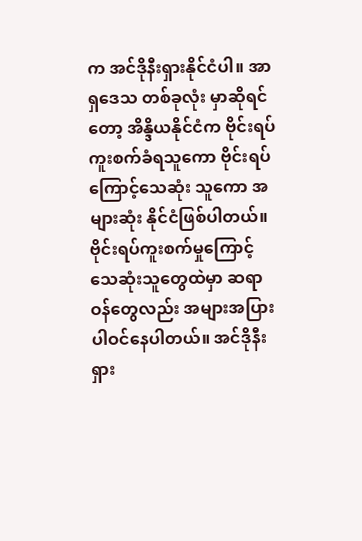က အင်ဒိုနီးရှားနိုင်ငံပါ။ အာရှဒေသ တစ်ခုလုံး မှာဆိုရင်တော့ အိန္ဒိယနိုင်ငံက ဗိုင်းရပ် ကူးစက်ခံရသူကော ဗိုင်းရပ်ကြောင့်သေဆုံး သူကော အများဆုံး နိုင်ငံဖြစ်ပါတယ်။ ဗိုင်းရပ်ကူးစက်မှုကြောင့် သေဆုံးသူတွေထဲမှာ ဆရာဝန်တွေလည်း အများအပြားပါဝင်နေပါတယ်။ အင်ဒိုနီးရှား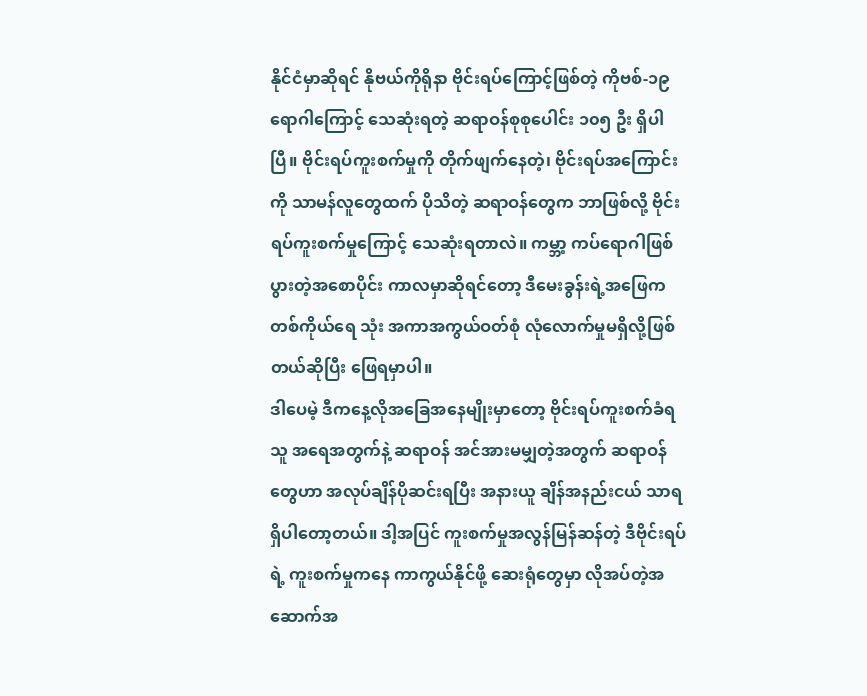နိုင်ငံမှာဆိုရင် နိုဗယ်ကိုရိုနာ ဗိုင်းရပ်ကြောင့်ဖြစ်တဲ့ ကိုဗစ်-၁၉ ရောဂါကြောင့် သေဆုံးရတဲ့ ဆရာဝန်စုစုပေါင်း ၁၀၅ ဦး ရှိပါပြီ။ ဗိုင်းရပ်ကူးစက်မှုကို တိုက်ဖျက်နေတဲ့၊ ဗိုင်းရပ်အကြောင်းကို သာမန်လူတွေထက် ပိုသိတဲ့ ဆရာဝန်တွေက ဘာဖြစ်လို့ ဗိုင်းရပ်ကူးစက်မှုကြောင့် သေဆုံးရတာလဲ။ ကမ္ဘာ့ ကပ်ရောဂါဖြစ်ပွားတဲ့အစောပိုင်း ကာလမှာဆိုရင်တော့ ဒီမေးခွန်းရဲ့အဖြေက တစ်ကိုယ်ရေ သုံး အကာအကွယ်ဝတ်စုံ လုံလောက်မှုမရှိလို့ဖြစ်တယ်ဆိုပြီး ဖြေရမှာပါ။
ဒါပေမဲ့ ဒီကနေ့လိုအခြေအနေမျိုးမှာတော့ ဗိုင်းရပ်ကူးစက်ခံရသူ အရေအတွက်နဲ့ ဆရာဝန် အင်အားမမျှတဲ့အတွက် ဆရာဝန်တွေဟာ အလုပ်ချိန်ပိုဆင်းရပြီး အနားယူ ချိန်အနည်းငယ် သာရရှိပါတော့တယ်။ ဒါ့အပြင် ကူးစက်မှုအလွန်မြန်ဆန်တဲ့ ဒီဗိုင်းရပ်ရဲ့ ကူးစက်မှုကနေ ကာကွယ်နိုင်ဖို့ ဆေးရုံတွေမှာ လိုအပ်တဲ့အဆောက်အ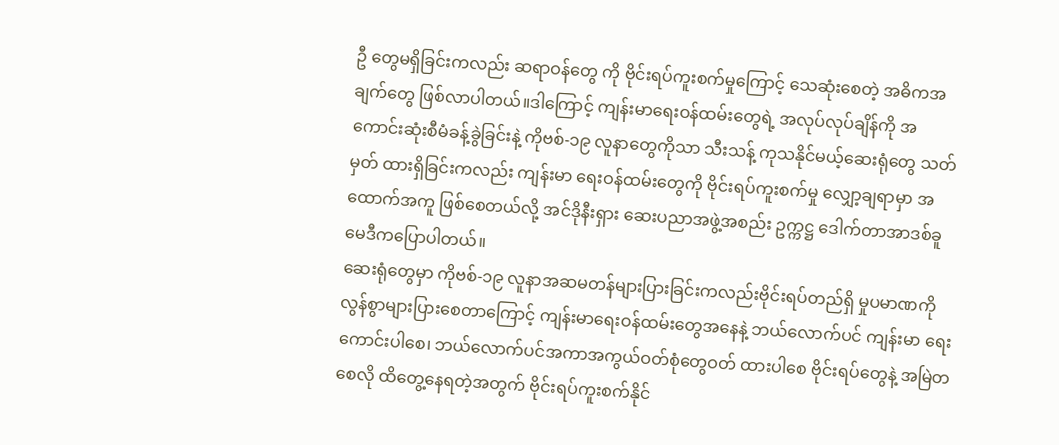ဦ တွေမရှိခြင်းကလည်း ဆရာဝန်တွေ ကို ဗိုင်းရပ်ကူးစက်မှုကြောင့် သေဆုံးစေတဲ့ အဓိကအချက်တွေ ဖြစ်လာပါတယ်။ဒါကြောင့် ကျန်းမာရေးဝန်ထမ်းတွေရဲ့ အလုပ်လုပ်ချိန်ကို အကောင်းဆုံးစီမံခန့်ခွဲခြင်းနဲ့ ကိုဗစ်-၁၉ လူနာတွေကိုသာ သီးသန့် ကုသနိုင်မယ့်ဆေးရုံတွေ သတ်မှတ် ထားရှိခြင်းကလည်း ကျန်းမာ ရေးဝန်ထမ်းတွေကို ဗိုင်းရပ်ကူးစက်မှု လျှော့ချရာမှာ အထောက်အကူ ဖြစ်စေတယ်လို့ အင်ဒိုနီးရှား ဆေးပညာအဖွဲ့အစည်း ဥက္ကဋ္ဌ ဒေါက်တာအာဒစ်ခူမေဒီကပြောပါတယ်။
ဆေးရုံတွေမှာ ကိုဗစ်-၁၉ လူနာအဆမတန်များပြားခြင်းကလည်းဗိုင်းရပ်တည်ရှိ မှုပမာဏကို လွန်စွာများပြားစေတာကြောင့် ကျန်းမာရေးဝန်ထမ်းတွေအနေနဲ့ ဘယ်လောက်ပင် ကျန်းမာ ရေး ကောင်းပါစေ၊ ဘယ်လောက်ပင်အကာအကွယ်ဝတ်စုံတွေဝတ် ထားပါစေ ဗိုင်းရပ်တွေနဲ့ အမြဲတစေလို ထိတွေ့နေရတဲ့အတွက် ဗိုင်းရပ်ကူးစက်နိုင်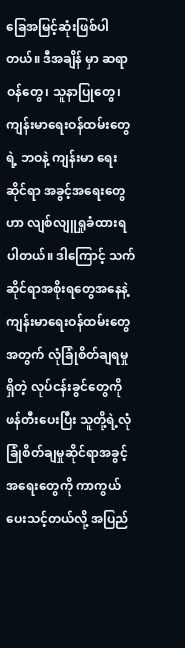ခြေအမြင့်ဆုံးဖြစ်ပါတယ်။ ဒီအချိန် မှာ ဆရာဝန်တွေ၊ သူနာပြုတွေ၊ ကျန်းမာရေးဝန်ထမ်းတွေရဲ့ ဘဝနဲ့ ကျန်းမာ ရေးဆိုင်ရာ အခွင့်အရေးတွေဟာ လျစ်လျူရှုခံထားရပါတယ်။ ဒါကြောင့် သက်ဆိုင်ရာအစိုးရတွေအနေနဲ့ ကျန်းမာရေးဝန်ထမ်းတွေအတွက် လုံခြုံစိတ်ချရမှုရှိတဲ့ လုပ်ငန်းခွင်တွေကို ဖန်တီးပေးပြီး သူတို့ရဲ့လုံခြုံစိတ်ချမှုဆိုင်ရာအခွင့် အရေးတွေကို ကာကွယ်ပေးသင့်တယ်လို့ အပြည်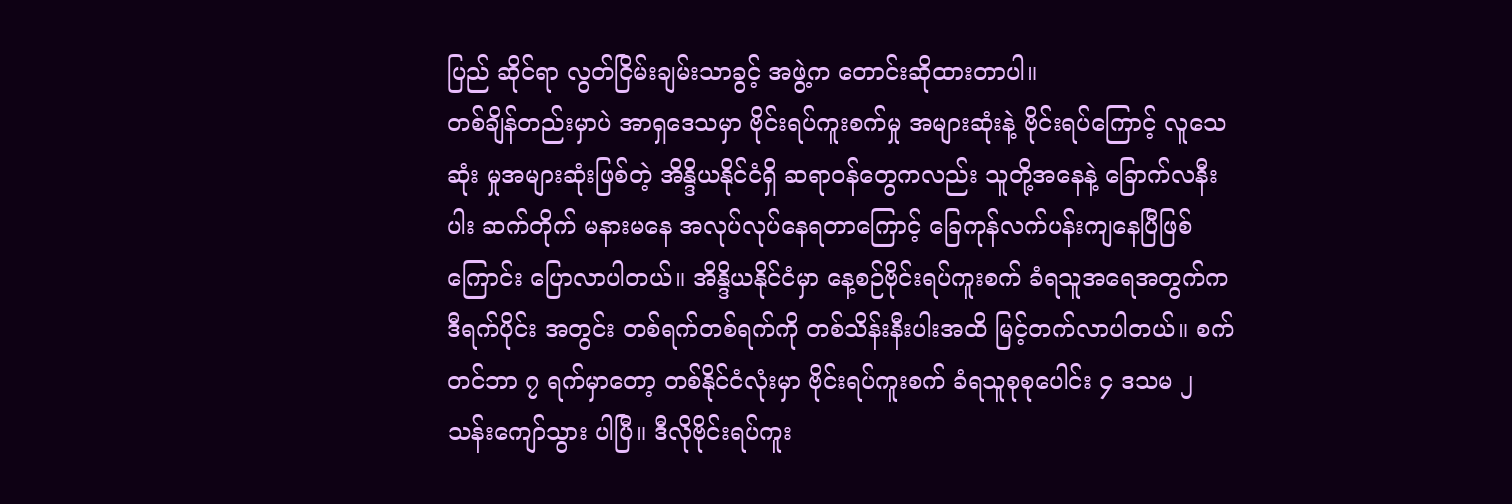ပြည် ဆိုင်ရာ လွတ်ငြိမ်းချမ်းသာခွင့် အဖွဲ့က တောင်းဆိုထားတာပါ။
တစ်ချိန်တည်းမှာပဲ အာရှဒေသမှာ ဗိုင်းရပ်ကူးစက်မှု အများဆုံးနဲ့ ဗိုင်းရပ်ကြောင့် လူသေဆုံး မှုအများဆုံးဖြစ်တဲ့ အိန္ဒိယနိုင်ငံရှိ ဆရာဝန်တွေကလည်း သူတို့အနေနဲ့ ခြောက်လနီးပါး ဆက်တိုက် မနားမနေ အလုပ်လုပ်နေရတာကြောင့် ခြေကုန်လက်ပန်းကျနေပြီဖြစ်ကြောင်း ပြောလာပါတယ်။ အိန္ဒိယနိုင်ငံမှာ နေ့စဉ်ဗိုင်းရပ်ကူးစက် ခံရသူအရေအတွက်က ဒီရက်ပိုင်း အတွင်း တစ်ရက်တစ်ရက်ကို တစ်သိန်းနီးပါးအထိ မြင့်တက်လာပါတယ်။ စက်တင်ဘာ ၇ ရက်မှာတော့ တစ်နိုင်ငံလုံးမှာ ဗိုင်းရပ်ကူးစက် ခံရသူစုစုပေါင်း ၄ ဒသမ ၂ သန်းကျော်သွား ပါပြီ။ ဒီလိုဗိုင်းရပ်ကူး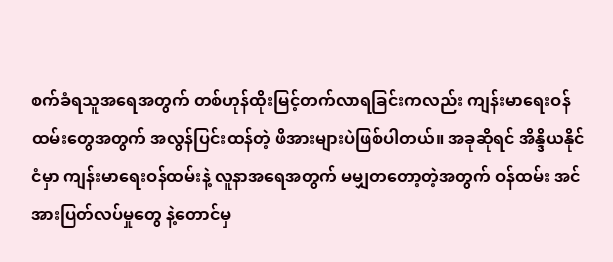စက်ခံရသူအရေအတွက် တစ်ဟုန်ထိုးမြင့်တက်လာရခြင်းကလည်း ကျန်းမာရေးဝန်ထမ်းတွေအတွက် အလွန်ပြင်းထန်တဲ့ ဖိအားများပဲဖြစ်ပါတယ်။ အခုဆိုရင် အိန္ဒိယနိုင်ငံမှာ ကျန်းမာရေးဝန်ထမ်းနဲ့ လူနာအရေအတွက် မမျှတတော့တဲ့အတွက် ဝန်ထမ်း အင်အားပြတ်လပ်မှုတွေ နဲ့တောင်မှ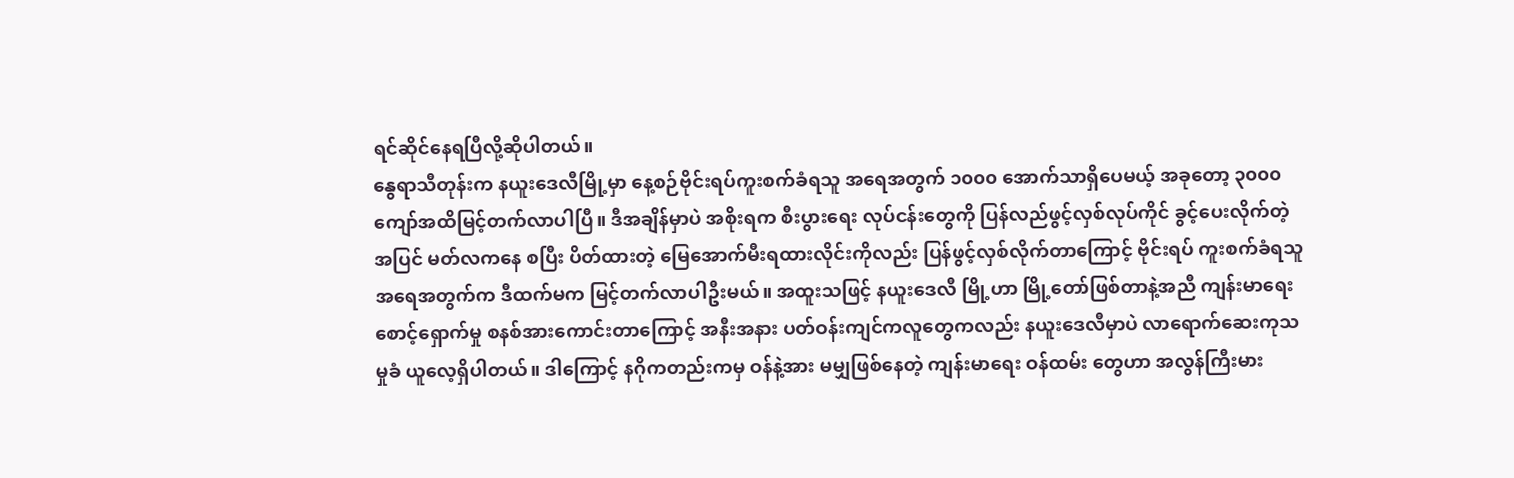ရင်ဆိုင်နေရပြီလို့ဆိုပါတယ်။
နွေရာသီတုန်းက နယူးဒေလီမြို့မှာ နေ့စဉ်ဗိုင်းရပ်ကူးစက်ခံရသူ အရေအတွက် ၁၀၀၀ အောက်သာရှိပေမယ့် အခုတော့ ၃၀၀၀ကျော်အထိမြင့်တက်လာပါပြီ။ ဒီအချိန်မှာပဲ အစိုးရက စီးပွားရေး လုပ်ငန်းတွေကို ပြန်လည်ဖွင့်လှစ်လုပ်ကိုင် ခွင့်ပေးလိုက်တဲ့အပြင် မတ်လကနေ စပြီး ပိတ်ထားတဲ့ မြေအောက်မီးရထားလိုင်းကိုလည်း ပြန်ဖွင့်လှစ်လိုက်တာကြောင့် ဗိုင်းရပ် ကူးစက်ခံရသူအရေအတွက်က ဒီထက်မက မြင့်တက်လာပါဦးမယ်။ အထူးသဖြင့် နယူးဒေလီ မြို့ဟာ မြို့တော်ဖြစ်တာနဲ့အညီ ကျန်းမာရေးစောင့်ရှောက်မှု စနစ်အားကောင်းတာကြောင့် အနီးအနား ပတ်ဝန်းကျင်ကလူတွေကလည်း နယူးဒေလီမှာပဲ လာရောက်ဆေးကုသမှုခံ ယူလေ့ရှိပါတယ်။ ဒါကြောင့် နဂိုကတည်းကမှ ဝန်နဲ့အား မမျှဖြစ်နေတဲ့ ကျန်းမာရေး ဝန်ထမ်း တွေဟာ အလွန်ကြီးမား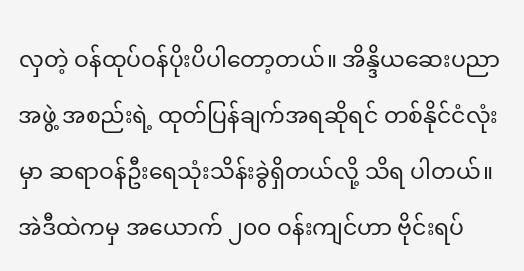လှတဲ့ ဝန်ထုပ်ဝန်ပိုးပိပါတော့တယ်။ အိန္ဒိယဆေးပညာ အဖွဲ့ အစည်းရဲ့ ထုတ်ပြန်ချက်အရဆိုရင် တစ်နိုင်ငံလုံးမှာ ဆရာဝန်ဦးရေသုံးသိန်းခွဲရှိတယ်လို့ သိရ ပါတယ်။ အဲဒီထဲကမှ အယောက် ၂၀၀ ဝန်းကျင်ဟာ ဗိုင်းရပ်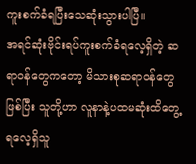ကူးစက်ခံရပြီးသေဆုံးသွားပါပြီ။
အရင်ဆုံးဗိုင်းရပ်ကူးစက်ခံရလေ့ရှိတဲ့ ဆရာဝန်တွေကတော့ မိသားစုဆရာဝန်တွေဖြစ်ပြီး သူတို့ဟာ လူနာနဲ့ပထမဆုံးထိတွေ့ ရလေ့ရှိသူ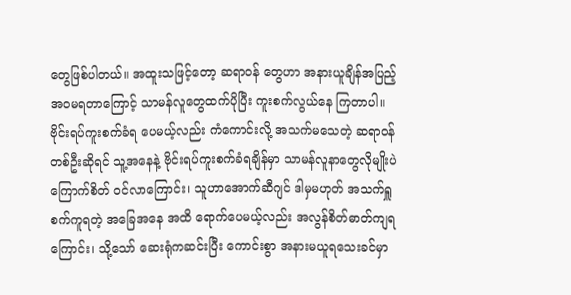တွေဖြစ်ပါတယ်။ အထူးသဖြင့်တော့ ဆရာဝန် တွေဟာ အနားယူချိန်အပြည့်အဝမရတာကြောင့် သာမန်လူတွေထက်ပိုပြီး ကူးစက်လွယ်နေ ကြတာပါ။ ဗိုင်းရပ်ကူးစက်ခံရ ပေမယ့်လည်း ကံကောင်းလို့ အသက်မသေတဲ့ ဆရာဝန် တစ်ဦးဆိုရင် သူ့အနေနဲ့ ဗိုင်းရပ်ကူးစက်ခံရချိန်မှာ သာမန်လူနာတွေလိုမျိုးပဲ ကြောက်စိတ် ဝင်လာကြောင်း၊ သူဟာအောက်ဆီဂျင် ဒါမှမဟုတ် အသက်ရှူစက်ကူရတဲ့ အခြေအနေ အထိ ရောက်ပေမယ့်လည်း အလွန်စိတ်ဓာတ်ကျရကြောင်း၊ သို့သော် ဆေးရုံကဆင်းပြီး ကောင်းစွာ အနားမယူရသေးခင်မှာ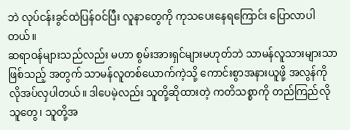ဘဲ လုပ်ငန်းခွင်ထဲပြန်ဝင်ပြီး လူနာတွေကို ကုသပေးနေရကြောင်း ပြောလာပါတယ်။
ဆရာဝန်များသည်လည်း မဟာ စွမ်းအားရှင်များမဟုတ်ဘဲ သာမန်လူသားများသာ ဖြစ်သည့် အတွက် သာမန်လူတစ်ယောက်ကဲ့သို့ ကောင်းစွာအနားယူဖို့ အလွန်ကို လိုအပ်လှပါတယ်။ ဒါပေမဲ့လည်း သူတို့ဆိုထားတဲ့ ကတိသစ္စာကို တည်ကြည်လိုသူတွေ၊ သူတို့အ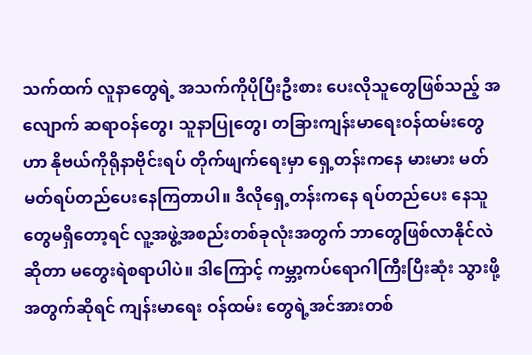သက်ထက် လူနာတွေရဲ့ အသက်ကိုပိုပြီးဦးစား ပေးလိုသူတွေဖြစ်သည့် အလျောက် ဆရာဝန်တွေ၊ သူနာပြုတွေ၊ တခြားကျန်းမာရေးဝန်ထမ်းတွေဟာ နိုဗယ်ကိုရိုနာဗိုင်းရပ် တိုက်ဖျက်ရေးမှာ ရှေ့တန်းကနေ မားမား မတ်မတ်ရပ်တည်ပေးနေကြတာပါ။ ဒီလိုရှေ့တန်းကနေ ရပ်တည်ပေး နေသူ တွေမရှိတော့ရင် လူ့အဖွဲ့အစည်းတစ်ခုလုံးအတွက် ဘာတွေဖြစ်လာနိုင်လဲဆိုတာ မတွေးရဲစရာပါပဲ။ ဒါကြောင့် ကမ္ဘာ့ကပ်ရောဂါကြီးပြီးဆုံး သွားဖို့အတွက်ဆိုရင် ကျန်းမာရေး ဝန်ထမ်း တွေရဲ့အင်အားတစ်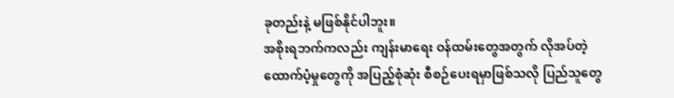ခုတည်းနဲ့ မဖြစ်နိုင်ပါဘူး။
အစိုးရဘက်ကလည်း ကျန်းမာရေး ဝန်ထမ်းတွေအတွက် လိုအပ်တဲ့ ထောက်ပံ့မှုတွေကို အပြည့်စုံဆုံး စီစဉ်ပေးရမှာဖြစ်သလို ပြည်သူတွေ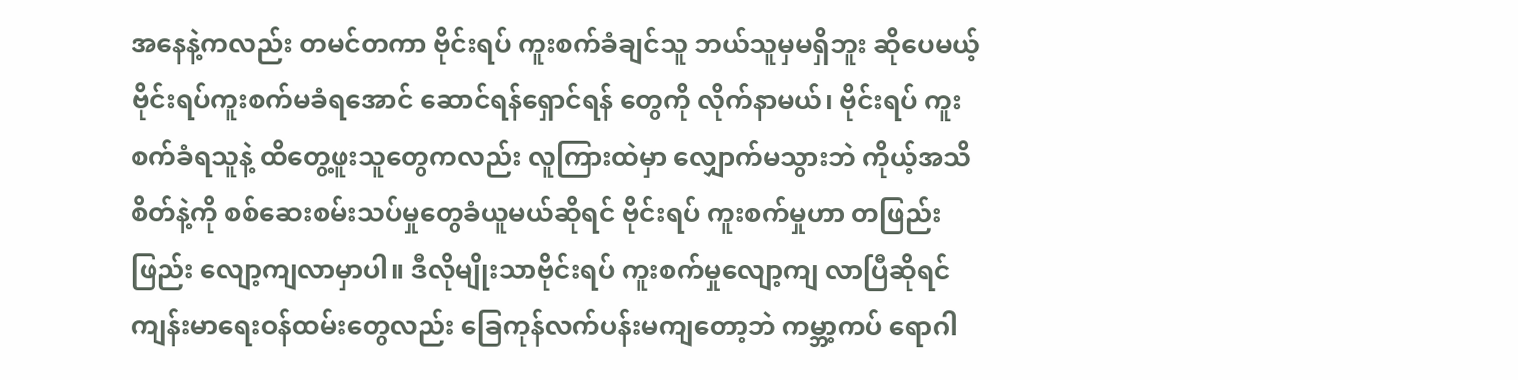အနေနဲ့ကလည်း တမင်တကာ ဗိုင်းရပ် ကူးစက်ခံချင်သူ ဘယ်သူမှမရှိဘူး ဆိုပေမယ့် ဗိုင်းရပ်ကူးစက်မခံရအောင် ဆောင်ရန်ရှောင်ရန် တွေကို လိုက်နာမယ်၊ ဗိုင်းရပ် ကူးစက်ခံရသူနဲ့ ထိတွေ့ဖူးသူတွေကလည်း လူကြားထဲမှာ လျှောက်မသွားဘဲ ကိုယ့်အသိစိတ်နဲ့ကို စစ်ဆေးစမ်းသပ်မှုတွေခံယူမယ်ဆိုရင် ဗိုင်းရပ် ကူးစက်မှုဟာ တဖြည်းဖြည်း လျော့ကျလာမှာပါ။ ဒီလိုမျိုးသာဗိုင်းရပ် ကူးစက်မှုလျော့ကျ လာပြီဆိုရင် ကျန်းမာရေးဝန်ထမ်းတွေလည်း ခြေကုန်လက်ပန်းမကျတော့ဘဲ ကမ္ဘာ့ကပ် ရောဂါ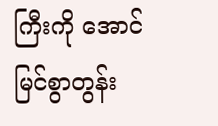ကြီးကို အောင်မြင်စွာတွန်း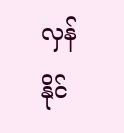လှန်နိုင်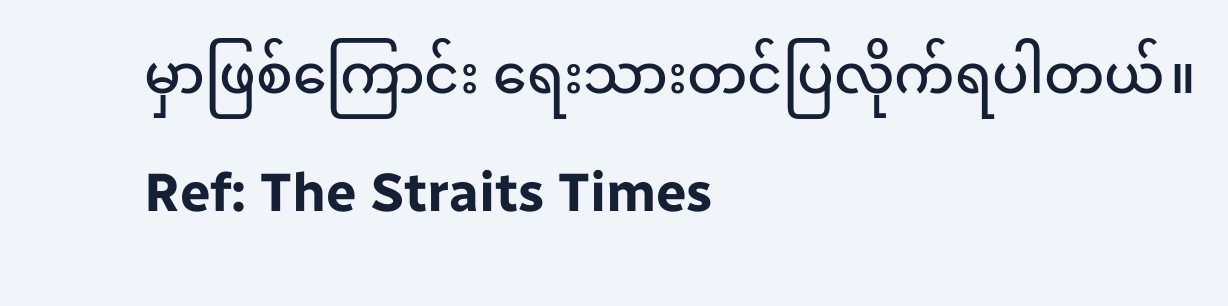မှာဖြစ်ကြောင်း ရေးသားတင်ပြလိုက်ရပါတယ်။
Ref: The Straits Times